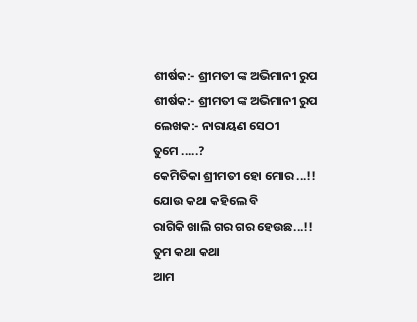ଶୀର୍ଷକ:- ଶ୍ରୀମତୀ ଙ୍କ ଅଭିମାନୀ ରୁପ
ଶୀର୍ଷକ:- ଶ୍ରୀମତୀ ଙ୍କ ଅଭିମାନୀ ରୁପ
ଲେଖକ:- ନାରାୟଣ ସେଠୀ
ତୁମେ .....?
କେମିତିକା ଶ୍ରୀମତୀ ହୋ ମୋର ...!!
ଯୋଉ କଥା କହିଲେ ବି
ରାଗିକି ଖାଲି ଗର ଗର ହେଉଛ...!!
ତୁମ କଥା କଥା
ଆମ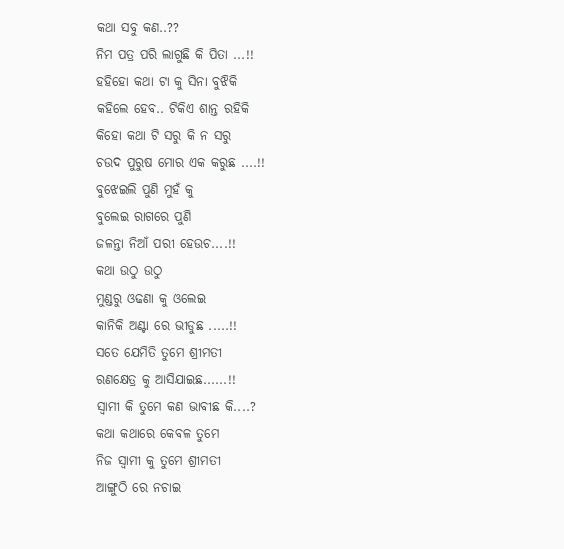କଥା ସବୁ କଣ..??
ନିମ ପତ୍ର ପରି ଲାଗୁଛି କି ପିତା ...!!
ହହିହୋ କଥା ଟା କୁ ସିନା ବୁଝିକି
କହିଲେ ହେବ.. ଟିକିଏ ଶାନ୍ତ ରହିକି
କିହୋ କଥା ଟି ସରୁ କି ନ ସରୁ
ଚଉଦ ପୁରୁଷ ମୋର ଏକ କରୁଛ ....!!
ବୁଝେଇଲି ପୁଣି ମୁହଁ କୁ
ବୁଲେଇ ରାଗରେ ପୁଣି
ଜଳନ୍ତା ନିଆଁ ପରୀ ହେଉଚ....!!
କଥା ଉଠୁ ଉଠୁ
ମୁଣ୍ଡରୁ ଓଢଣା କୁ ଓଲେଇ
କାନିକି ଅଣ୍ଟା ରେ ଭୀଡୁଛ .....!!
ସତେ ଯେମିତି ତୁମେ ଶ୍ରୀମତୀ
ରଣକ୍ଷେତ୍ର କୁ ଆସିଯାଇଛ......!!
ସ୍ବାମୀ କି ତୁମେ କଣ ଭାବୀଛ କି....?
କଥା କଥାରେ କେବଳ ତୁମେ
ନିଜ ସ୍ବାମୀ କୁ ତୁମେ ଶ୍ରୀମତୀ
ଆଙ୍ଗୁଠି ରେ ନଚାଇ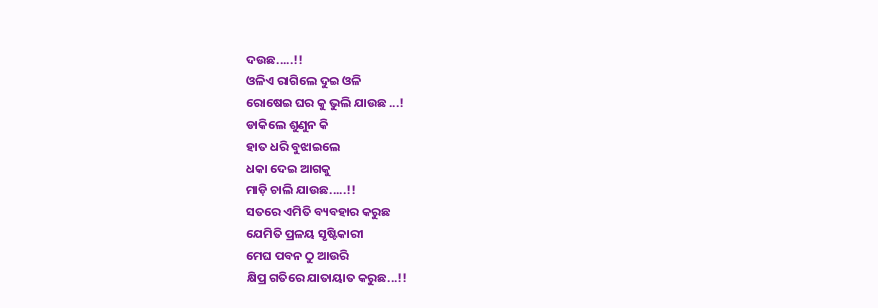ଦଉଛ.....!!
ଓଳିଏ ରାଗିଲେ ଦୁଇ ଓଳି
ରୋଷେଇ ଘର କୁ ଭୁଲି ଯାଉଛ ...!
ଡାକିଲେ ଶୁଣୁନ କି
ହାତ ଧରି ବୁଝାଇଲେ
ଧକା ଦେଇ ଆଗକୁ
ମାଡ଼ି ଚାଲି ଯାଉଛ.....!!
ସତରେ ଏମିତି ବ୍ୟବହାର କରୁଛ
ଯେମିତି ପ୍ରଳୟ ସୃଷ୍ଟିକାରୀ
ମେଘ ପବନ ଠୁ ଆଉରି
କ୍ଷିପ୍ର ଗତିରେ ଯାତାୟାତ କରୁଛ...!!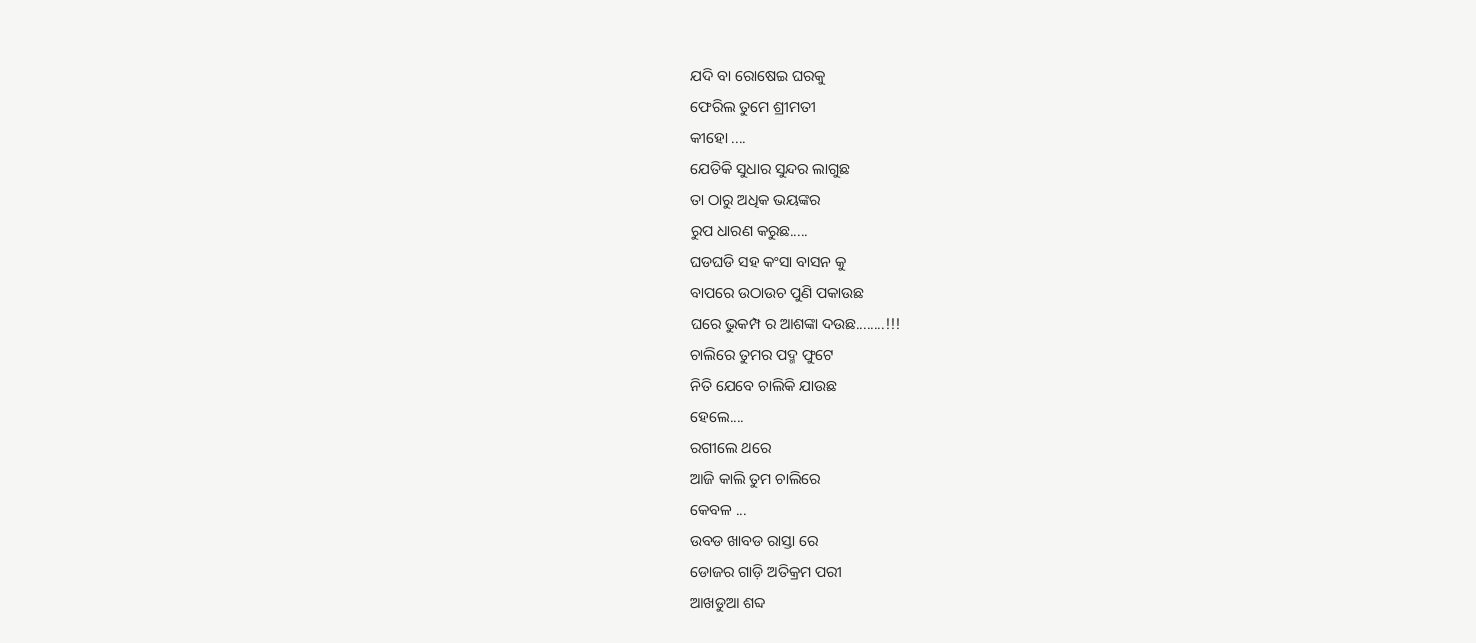ଯଦି ବା ରୋଷେଇ ଘରକୁ
ଫେରିଲ ତୁମେ ଶ୍ରୀମତୀ
କୀହୋ ....
ଯେତିକି ସୁଧାର ସୁନ୍ଦର ଲାଗୁଛ
ତା ଠାରୁ ଅଧିକ ଭୟଙ୍କର
ରୁପ ଧାରଣ କରୁଛ.....
ଘଡଘଡି ସହ କଂସା ବାସନ କୁ
ବାପରେ ଉଠାଉଚ ପୁଣି ପକାଉଛ
ଘରେ ଭୁକମ୍ପ ର ଆଶଙ୍କା ଦଉଛ........!!!
ଚାଲିରେ ତୁମର ପଦ୍ମ ଫୁଟେ
ନିତି ଯେବେ ଚାଲିକି ଯାଉଛ
ହେଲେ....
ରଗୀଲେ ଥରେ
ଆଜି କାଲି ତୁମ ଚାଲିରେ
କେବଳ ...
ଉବଡ ଖାବଡ ରାସ୍ତା ରେ
ଡୋଜର ଗାଡ଼ି ଅତିକ୍ରମ ପରୀ
ଆଖଡୁଆ ଶବ୍ଦ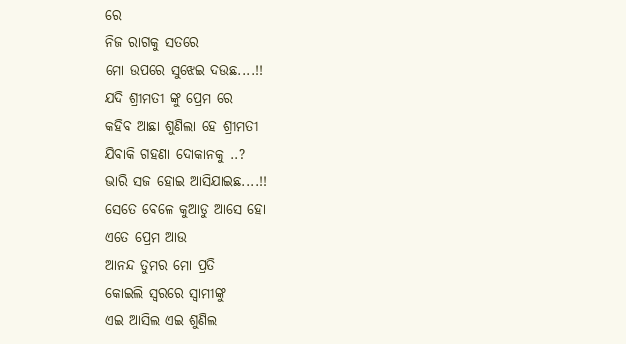ରେ
ନିଜ ରାଗକୁ ସତରେ
ମୋ ଉପରେ ସୁଝେଇ ଦଉଛ....!!
ଯଦି ଶ୍ରୀମତୀ ଙ୍କୁ ପ୍ରେମ ରେ
କହିବ ଆଛା ଶୁଣିଲା ହେ ଶ୍ରୀମତୀ
ଯିବାକି ଗହଣା ଦୋକାନକୁ ..?
ଭାରି ସଜ ହୋଇ ଆସିଯାଇଛ....!!
ସେତେ ବେଳେ କୁଆଡୁ ଆସେ ହୋ
ଏତେ ପ୍ରେମ ଆଉ
ଆନନ୍ଦ ତୁମର ମୋ ପ୍ରତି
କୋଇଲି ସ୍ଵରରେ ସ୍ବାମୀଙ୍କୁ
ଏଇ ଆସିଲ ଏଇ ଶୁଣିଲ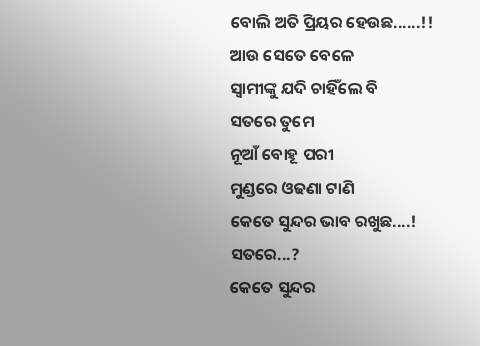ବୋଲି ଅତି ପ୍ରିୟର ହେଉଛ......!!
ଆଉ ସେତେ ବେଳେ
ସ୍ବାମୀଙ୍କୁ ଯଦି ଚାହିଁଲେ ବି
ସତରେ ତୁମେ
ନୂଆଁ ବୋହୂ ପରୀ
ମୁଣ୍ଡରେ ଓଢଣା ଟାଣି
କେତେ ସୁନ୍ଦର ଭାବ ରଖୁଛ....!
ସତରେ...?
କେତେ ସୁନ୍ଦର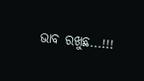ଭାବ ରଖୁଛ...!!!